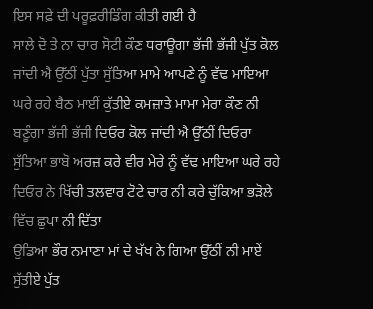ਇਸ ਸਫ਼ੇ ਦੀ ਪਰੂਫ਼ਰੀਡਿੰਗ ਕੀਤੀ ਗਈ ਹੈ
ਸਾਲੇ ਦੋ ਤੇ ਨਾ ਚਾਰ ਸੋਟੀ ਕੌਣ ਧਰਾਊਗਾ ਭੱਜੀ ਭੱਜੀ ਪੁੱਤ ਕੋਲ ਜਾਂਦੀ ਐ ਉੱਠੀਂ ਪੁੱਤਾ ਸੁੱਤਿਆ ਮਾਮੇ ਆਪਣੇ ਨੂੰ ਵੱਢ ਮਾਇਆ ਘਰੇ ਰਹੇ ਬੈਠ ਮਾਈਂ ਕੁੱਤੀਏ ਕਮਜ਼ਾਤੇ ਮਾਮਾ ਮੇਰਾ ਕੌਣ ਨੀ ਬਣੂੰਗਾ ਭੱਜੀ ਭੱਜੀ ਦਿਓਰ ਕੋਲ ਜਾਂਦੀ ਐ ਉੱਠੀਂ ਦਿਓਰਾ ਸੁੱਤਿਆ ਭਾਬੋ ਅਰਜ਼ ਕਰੇ ਵੀਰ ਮੇਰੇ ਨੂੰ ਵੱਢ ਮਾਇਆ ਘਰੇ ਰਹੇ ਦਿਓਰ ਨੇ ਖਿੱਚੀ ਤਲਵਾਰ ਟੋਟੇ ਚਾਰ ਨੀ ਕਰੇ ਚੁੱਕਿਆ ਭੜੋਲੇ ਵਿੱਚ ਛੁਪਾ ਨੀ ਦਿੱਤਾ
ਉਡਿਆ ਭੌਰ ਨਮਾਣਾ ਮਾਂ ਦੇ ਖੱਖ ਨੇ ਗਿਆ ਉੱਠੀਂ ਨੀ ਮਾਏਂ ਸੁੱਤੀਏ ਪੁੱਤ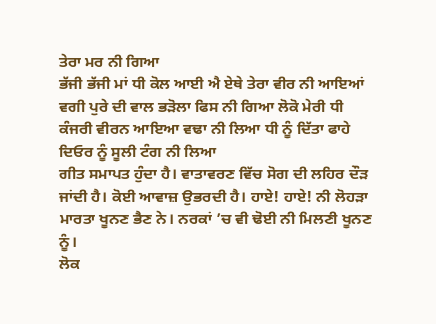ਤੇਰਾ ਮਰ ਨੀ ਗਿਆ
ਭੱਜੀ ਭੱਜੀ ਮਾਂ ਧੀ ਕੋਲ ਆਈ ਐ ਏਥੇ ਤੇਰਾ ਵੀਰ ਨੀ ਆਇਆਂ ਵਗੀ ਪੁਰੇ ਦੀ ਵਾਲ ਭੜੋਲਾ ਫਿਸ ਨੀ ਗਿਆ ਲੋਕੋ ਮੇਰੀ ਧੀ ਕੰਜਰੀ ਵੀਰਨ ਆਇਆ ਵਢਾ ਨੀ ਲਿਆ ਧੀ ਨੂੰ ਦਿੱਤਾ ਫਾਹੇ ਦਿਓਰ ਨੂੰ ਸੂਲੀ ਟੰਗ ਨੀ ਲਿਆ
ਗੀਤ ਸਮਾਪਤ ਹੁੰਦਾ ਹੈ। ਵਾਤਾਵਰਣ ਵਿੱਚ ਸੋਗ ਦੀ ਲਹਿਰ ਦੌੜ ਜਾਂਦੀ ਹੈ। ਕੋਈ ਆਵਾਜ਼ ਉਭਰਦੀ ਹੈ। ਹਾਏ! ਹਾਏ! ਨੀ ਲੋਹੜਾ ਮਾਰਤਾ ਖੂਨਣ ਭੈਣ ਨੇ। ਨਰਕਾਂ ’ਚ ਵੀ ਢੋਈ ਨੀ ਮਿਲਣੀ ਖੂਨਣ ਨੂੰ।
ਲੋਕ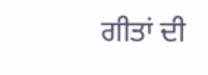ਗੀਤਾਂ ਦੀ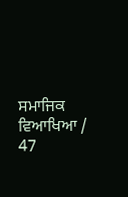ਸਮਾਜਿਕ ਵਿਆਖਿਆ / 47